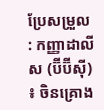ប្រែសម្រួល : កញ្ញាដាលីស (ប៊ីប៊ីស៊ី) ៖ ចិនគ្រោង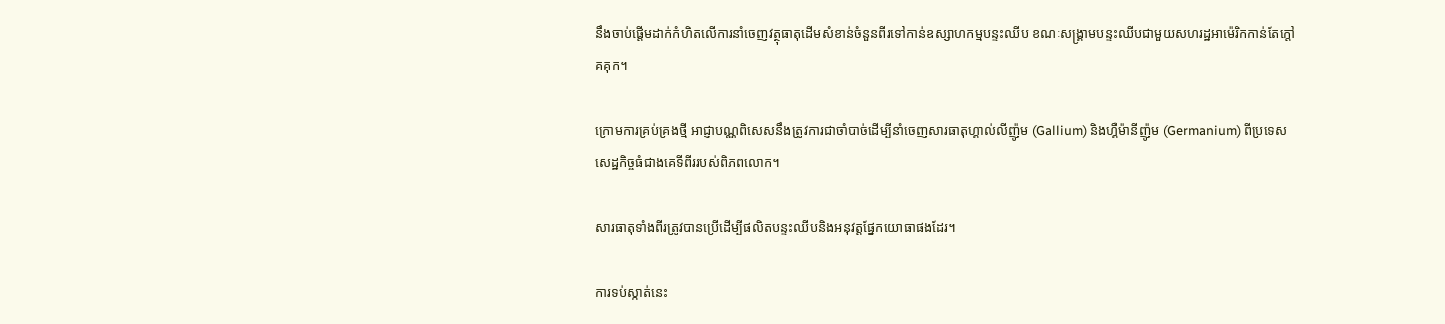នឹងចាប់ផ្តើមដាក់កំហិតលើការនាំចេញវត្ថុធាតុដើមសំខាន់ចំនួនពីរទៅកាន់ឧស្សាហកម្មបន្ទះឈីប ខណៈសង្គ្រាមបន្ទះឈីបជាមួយសហរដ្ឋអាម៉េរិកកាន់តែក្តៅគគុក។

ក្រោមការគ្រប់គ្រងថ្មី អាជ្ញាបណ្ណពិសេសនឹងត្រូវការជាចាំបាច់ដើម្បីនាំចេញសារធាតុហ្គាល់លីញ៉ូម (Gallium) និងហ្គឺម៉ានីញ៉ូម (Germanium) ពីប្រទេសសេដ្ឋកិច្ចធំជាងគេទីពីររបស់ពិភពលោក។

សារធាតុទាំងពីរត្រូវបានប្រើដើម្បីផលិតបន្ទះឈីបនិងអនុវត្តផ្នែកយោធាផងដែរ។

ការទប់ស្កាត់នេះ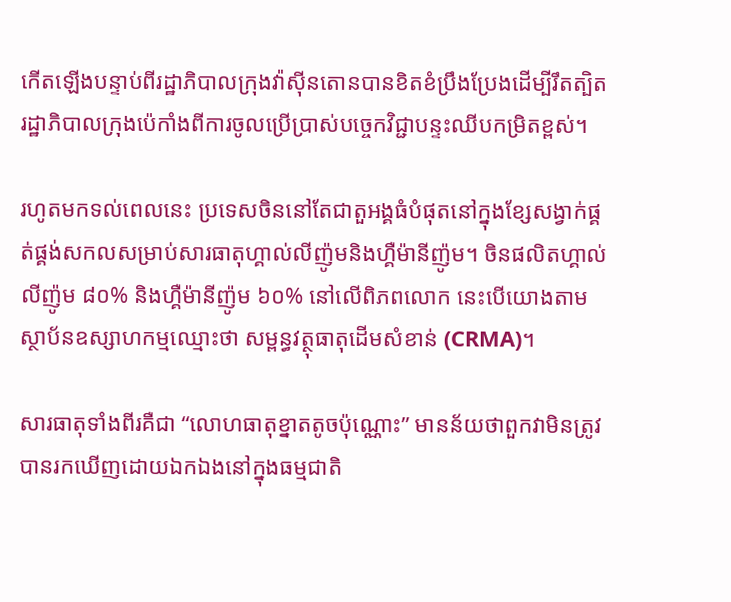កើតឡើងបន្ទាប់ពីរដ្ឋាភិបាលក្រុងវ៉ាស៊ីនតោនបានខិតខំប្រឹងប្រែងដើម្បីរឹតត្បិតរដ្ឋាភិបាលក្រុងប៉េកាំងពីការចូលប្រើប្រាស់បច្ចេកវិជ្ជាបន្ទះឈីបកម្រិតខ្ពស់។

រហូតមកទល់ពេលនេះ ប្រទេសចិននៅតែជាតួអង្គធំបំផុតនៅក្នុងខ្សែសង្វាក់ផ្គត់ផ្គង់សកលសម្រាប់សារធាតុហ្គាល់លីញ៉ូមនិងហ្គឺម៉ានីញ៉ូម។ ចិនផលិតហ្គាល់លីញ៉ូម ៨០% និងហ្គឺម៉ានីញ៉ូម ៦០% នៅលើពិភពលោក នេះបើយោងតាមស្ថាប័នឧស្សាហកម្មឈ្មោះថា សម្ពន្ធវត្ថុធាតុដើមសំខាន់ (CRMA)។

សារធាតុទាំងពីរគឺជា “លោហធាតុខ្នាតតូចប៉ុណ្ណោះ” មានន័យថាពួកវាមិនត្រូវបានរកឃើញដោយឯកឯងនៅក្នុងធម្មជាតិ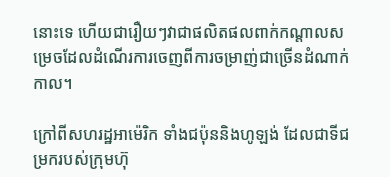នោះទេ ហើយជារឿយៗវាជាផលិតផលពាក់កណ្តាលសម្រេចដែលដំណើរការចេញពីការចម្រាញ់ជាច្រើនដំណាក់កាល។

ក្រៅពីសហរដ្ឋអាម៉េរិក ទាំងជប៉ុននិងហូឡង់ ដែលជាទីជម្រករបស់ក្រុមហ៊ុ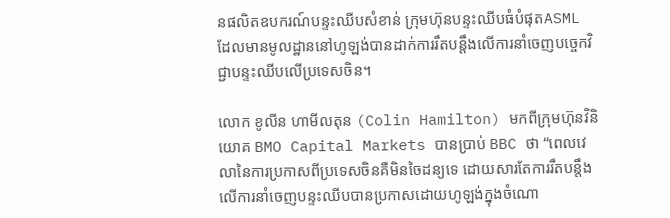នផលិតឧបករណ៍បន្ទះឈីបសំខាន់ ក្រុមហ៊ុនបន្ទះឈីបធំបំផុតASML ដែលមានមូលដ្ឋាននៅហូឡង់បានដាក់ការរឹតបន្តឹងលើការនាំចេញបច្ចេកវិជ្ជាបន្ទះឈីបលើប្រទេសចិន។

លោក ខូលីន ហាមីលតុន (Colin Hamilton) មកពីក្រុមហ៊ុនវិនិយោគ BMO Capital Markets បានប្រាប់ BBC ថា “ពេលវេលានៃការប្រកាសពីប្រទេសចិនគឺមិនចៃដន្យទេ ដោយសារតែការរឹតបន្តឹងលើការនាំចេញបន្ទះឈីបបានប្រកាសដោយហូឡង់ក្នុងចំណោ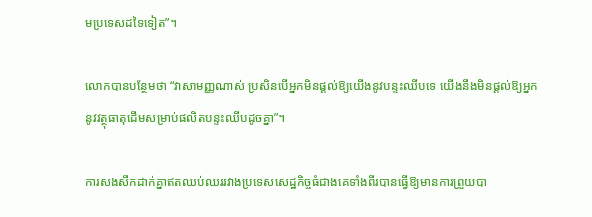មប្រទេសដទៃទៀត”។

លោកបានបន្ថែមថា “វាសាមញ្ញណាស់ ប្រសិនបើអ្នកមិនផ្តល់ឱ្យយើងនូវបន្ទះឈីបទេ យើងនឹងមិនផ្តល់ឱ្យអ្នកនូវវត្ថុធាតុដើមសម្រាប់ផលិតបន្ទះឈីបដូចគ្នា”។

ការសងសឹកដាក់គ្នាឥតឈប់ឈររវាងប្រទេសសេដ្ឋកិច្ចធំជាងគេទាំងពីរបានធ្វើឱ្យមានការព្រួយបា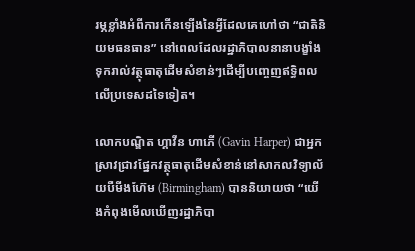រម្ភខ្លាំងអំពីការកើនឡើងនៃអ្វីដែលគេហៅថា “ជាតិនិយមធនធាន” នៅពេលដែលរដ្ឋាភិបាលនានាបង្ខាំងទុករាល់វត្ថុធាតុដើមសំខាន់ៗដើម្បីបញ្ចេញឥទ្ធិពលលើប្រទេសដទៃទៀត។

លោកបណ្ឌិត ហ្គាវីន ហាភើ (Gavin Harper) ជាអ្នកស្រាវជ្រាវផ្នែកវត្ថុធាតុដើមសំខាន់នៅសាកលវិទ្យាល័យបឺមីងហ៊ែម (Birmingham) បាននិយាយថា “យើងកំពុងមើលឃើញរដ្ឋាភិបា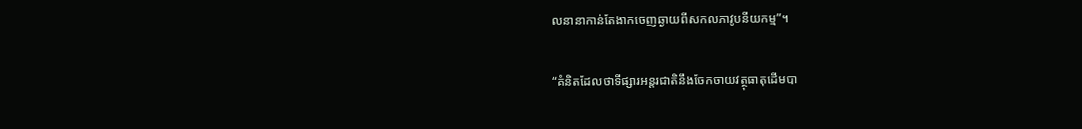លនានាកាន់តែងាកចេញឆ្ងាយពីសកលភាវូបនីយកម្ម”។

“គំនិតដែលថាទីផ្សារអន្តរជាតិនឹងចែកចាយវត្ថុធាតុដើមបា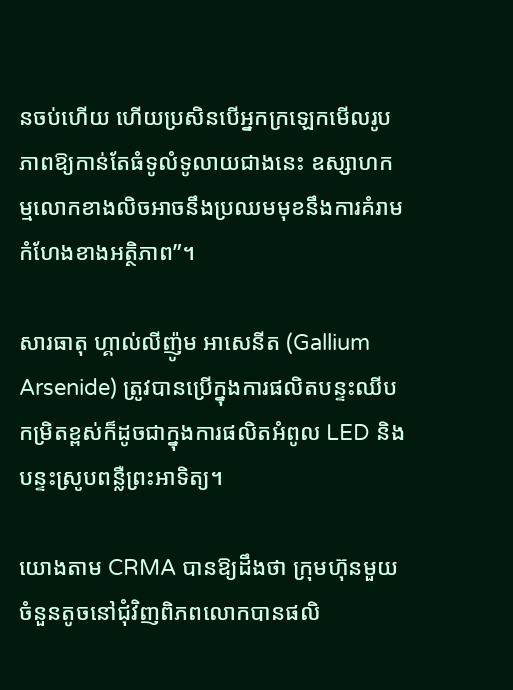នចប់ហើយ ហើយប្រសិនបើអ្នកក្រឡេកមើលរូបភាពឱ្យកាន់តែធំទូលំទូលាយជាងនេះ ឧស្សាហកម្មលោកខាងលិចអាចនឹងប្រឈមមុខនឹងការគំរាមកំហែងខាងអត្ថិភាព”។

សារធាតុ ហ្គាល់លីញ៉ូម អាសេនីត (Gallium Arsenide) ត្រូវបានប្រើក្នុងការផលិតបន្ទះឈីបកម្រិតខ្ពស់ក៏ដូចជាក្នុងការផលិតអំពូល LED និងបន្ទះស្រូបពន្លឺព្រះអាទិត្យ។

យោងតាម CRMA បានឱ្យដឹងថា ក្រុមហ៊ុនមួយចំនួនតូចនៅជុំវិញពិភពលោកបានផលិ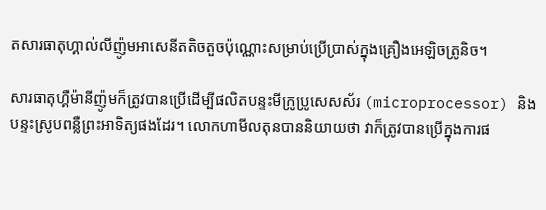តសារធាតុហ្គាល់លីញ៉ូមអាសេនីតតិចតួចប៉ុណ្ណោះសម្រាប់ប្រើប្រាស់ក្នុងគ្រឿងអេឡិចត្រូនិច។

សារធាតុហ្គឺម៉ានីញ៉ូមក៏ត្រូវបានប្រើដើម្បីផលិតបន្ទះមីក្រូប្រូសេសស័រ (microprocessor) និងបន្ទះស្រូបពន្លឺព្រះអាទិត្យផងដែរ។ លោកហាមីលតុនបាននិយាយថា វាក៏ត្រូវបានប្រើក្នុងការផ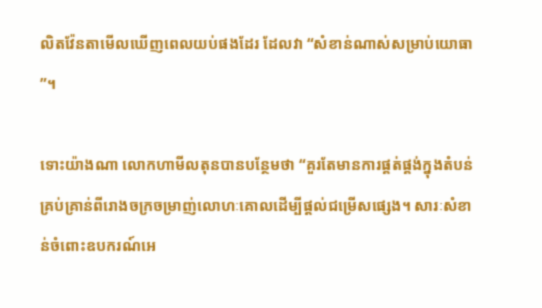លិតវ៉ែនតាមើលឃើញពេលយប់ផងដែរ ដែលវា “សំខាន់ណាស់សម្រាប់យោធា”។

ទោះយ៉ាងណា លោកហាមីលតុនបានបន្ថែមថា “គួរតែមានការផ្គត់ផ្គង់ក្នុងតំបន់គ្រប់គ្រាន់ពីរោងចក្រចម្រាញ់លោហៈគោលដើម្បីផ្តល់ជម្រើសផ្សេង។ សារៈសំខាន់ចំពោះឧបករណ៍អេ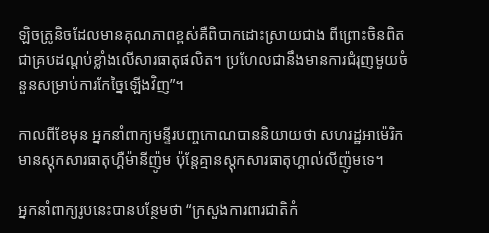ឡិចត្រូនិចដែលមានគុណភាពខ្ពស់គឺពិបាកដោះស្រាយជាង ពីព្រោះចិនពិតជាគ្របដណ្តប់ខ្លាំងលើសារធាតុផលិត។ ប្រហែលជានឹងមានការជំរុញមួយចំនួនសម្រាប់ការកែច្នៃឡើងវិញ”។

កាលពីខែមុន អ្នកនាំពាក្យមន្ទីរបញ្ចកោណបាននិយាយថា សហរដ្ឋអាម៉េរិកមានស្តុកសារធាតុហ្គឺម៉ានីញ៉ូម ប៉ុន្តែគ្មានស្តុកសារធាតុហ្គាល់លីញ៉ូមទេ។

អ្នកនាំពាក្យរូបនេះបានបន្ថែមថា “ក្រសួងការពារជាតិកំ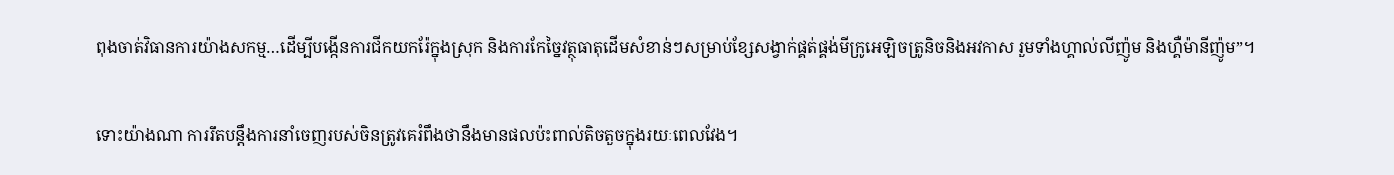ពុងចាត់វិធានការយ៉ាងសកម្ម…ដើម្បីបង្កើនការជីកយករ៉ែក្នុងស្រុក និងការកែច្នៃវត្ថុធាតុដើមសំខាន់ៗសម្រាប់ខ្សែសង្វាក់ផ្គត់ផ្គង់មីក្រូអេឡិចត្រូនិចនិងអវកាស រួមទាំងហ្គាល់លីញ៉ូម និងហ្គឺម៉ានីញ៉ូម”។

ទោះយ៉ាងណា ការរឹតបន្តឹងការនាំចេញរបស់ចិនត្រូវគេរំពឹងថានឹងមានផលប៉ះពាល់តិចតួចក្នុងរយៈពេលវែង។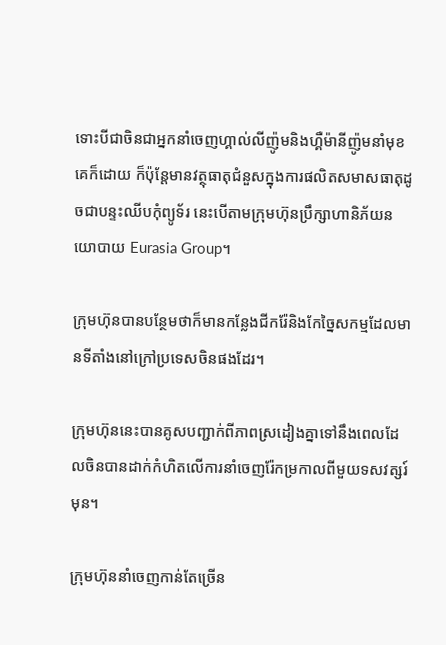ទោះបីជាចិនជាអ្នកនាំចេញហ្គាល់លីញ៉ូមនិងហ្គឺម៉ានីញ៉ូមនាំមុខគេក៏ដោយ ក៏ប៉ុន្តែមានវត្ថុធាតុជំនួសក្នុងការផលិតសមាសធាតុដូចជាបន្ទះឈីបកុំព្យូទ័រ នេះបើតាមក្រុមហ៊ុនប្រឹក្សាហានិភ័យនយោបាយ Eurasia Group។

ក្រុមហ៊ុនបានបន្ថែមថាក៏មានកន្លែងជីករ៉ែនិងកែច្នៃសកម្មដែលមានទីតាំងនៅក្រៅប្រទេសចិនផងដែរ។

ក្រុមហ៊ុននេះបានគូសបញ្ជាក់ពីភាពស្រដៀងគ្នាទៅនឹងពេលដែលចិនបានដាក់កំហិតលើការនាំចេញរ៉ែកម្រកាលពីមួយទសវត្សរ៍មុន។

ក្រុមហ៊ុននាំចេញកាន់តែច្រើន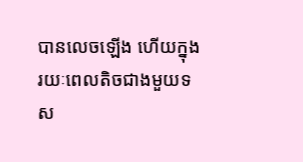បានលេចឡើង ហើយក្នុងរយៈពេលតិចជាងមួយទស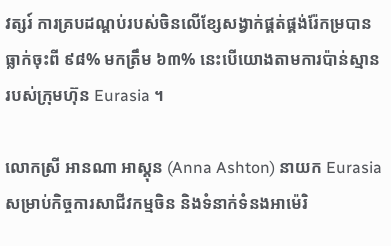វត្សរ៍ ការគ្របដណ្តប់របស់ចិនលើខ្សែសង្វាក់ផ្គត់ផ្គង់រ៉ែកម្របានធ្លាក់ចុះពី ៩៨% មកត្រឹម ៦៣% នេះបើយោងតាមការប៉ាន់ស្មានរបស់ក្រុមហ៊ុន Eurasia ។

លោកស្រី អានណា អាស្តុន (Anna Ashton) នាយក Eurasia សម្រាប់កិច្ចការសាជីវកម្មចិន និងទំនាក់ទំនងអាម៉េរិ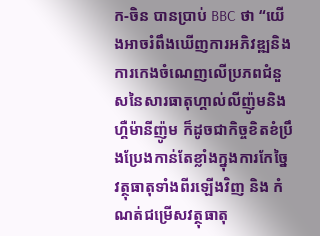ក-ចិន បានប្រាប់ BBC ថា “យើងអាចរំពឹងឃើញការអភិវឌ្ឍនិងការកេងចំណេញលើប្រភពជំនួសនៃសារធាតុហ្គាល់លីញ៉ូមនិងហ្គឺម៉ានីញ៉ូម ក៏ដូចជាកិច្ចខិតខំប្រឹងប្រែងកាន់តែខ្លាំងក្នុងការកែច្នៃវត្ថុធាតុទាំងពីរឡើងវិញ និង កំណត់ជម្រើសវត្ថុធាតុ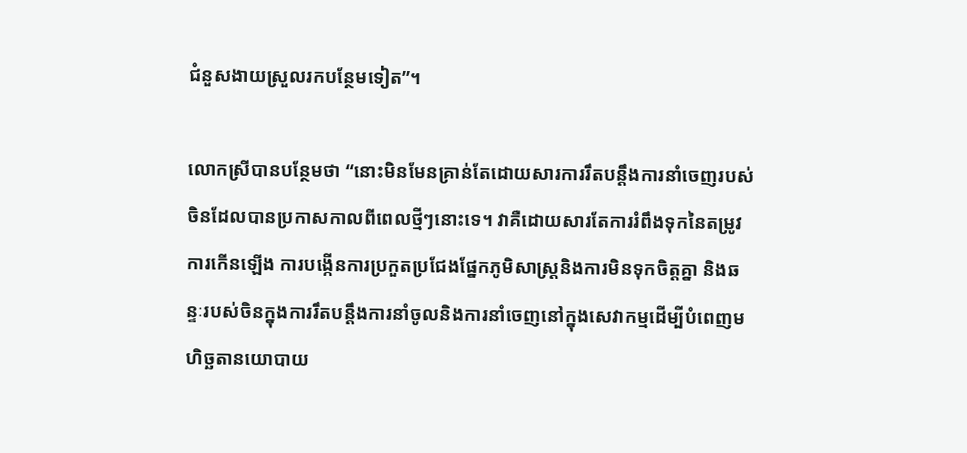ជំនួសងាយស្រួលរកបន្ថែមទៀត”។

លោកស្រីបានបន្ថែមថា “នោះមិនមែនគ្រាន់តែដោយសារការរឹតបន្តឹងការនាំចេញរបស់ចិនដែលបានប្រកាសកាលពីពេលថ្មីៗនោះទេ។ វាគឺដោយសារតែការរំពឹងទុកនៃតម្រូវការកើនឡើង ការបង្កើនការប្រកួតប្រជែងផ្នែកភូមិសាស្ត្រនិងការមិនទុកចិត្តគ្នា និងឆន្ទៈរបស់ចិនក្នុងការរឹតបន្តឹងការនាំចូលនិងការនាំចេញនៅក្នុងសេវាកម្មដើម្បីបំពេញមហិច្ឆតានយោបាយ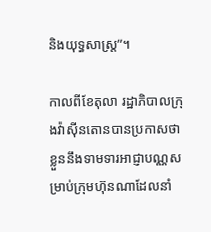និងយុទ្ធសាស្ត្រ”។

កាលពីខែតុលា រដ្ឋាភិបាលក្រុងវ៉ាស៊ីនតោនបានប្រកាសថា ខ្លួននឹងទាមទារអាជ្ញាបណ្ណសម្រាប់ក្រុមហ៊ុនណាដែលនាំ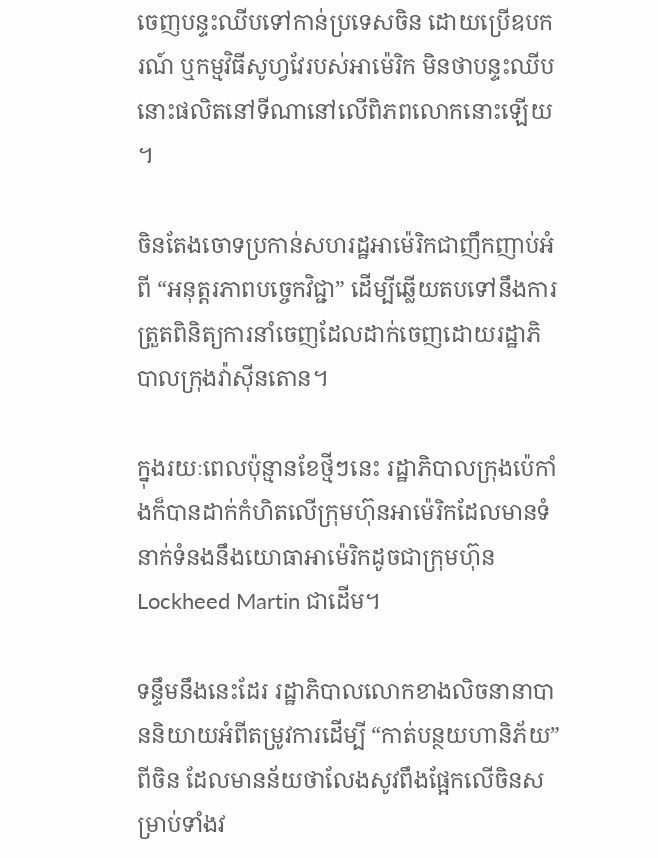ចេញបន្ទះឈីបទៅកាន់ប្រទេសចិន ដោយប្រើឧបករណ៍ ឬកម្មវិធីសូហ្វវែរបស់អាម៉េរិក មិនថាបន្ទះឈីបនោះផលិតនៅទីណានៅលើពិភពលោកនោះឡើយ។

ចិនតែងចោទប្រកាន់សហរដ្ឋអាម៉េរិកជាញឹកញាប់អំពី “អនុត្តរភាពបច្ចេកវិជ្ជា” ដើម្បីឆ្លើយតបទៅនឹងការត្រួតពិនិត្យការនាំចេញដែលដាក់ចេញដោយរដ្ឋាភិបាលក្រុងវ៉ាស៊ីនតោន។

ក្នុងរយៈពេលប៉ុន្មានខែថ្មីៗនេះ រដ្ឋាភិបាលក្រុងប៉េកាំងក៏បានដាក់កំហិតលើក្រុមហ៊ុនអាម៉េរិកដែលមានទំនាក់ទំនងនឹងយោធាអាម៉េរិកដូចជាក្រុមហ៊ុន Lockheed Martin ជាដើម។

ទន្ទឹមនឹងនេះដែរ រដ្ឋាភិបាលលោកខាងលិចនានាបាននិយាយអំពីតម្រូវការដើម្បី “កាត់បន្ថយហានិភ័យ” ពីចិន ដែលមានន័យថាលែងសូវពឹងផ្អែកលើចិនសម្រាប់ទាំងវ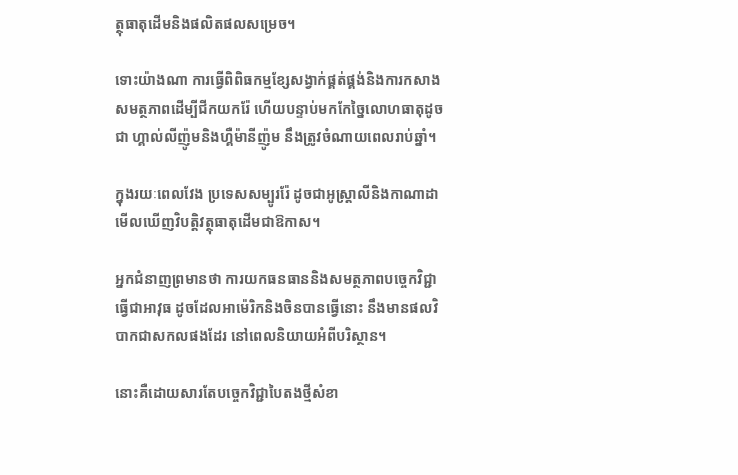ត្ថុធាតុដើមនិងផលិតផលសម្រេច។

ទោះយ៉ាងណា ការធ្វើពិពិធកម្មខ្សែសង្វាក់ផ្គត់ផ្គង់និងការកសាងសមត្ថភាពដើម្បីជីកយករ៉ែ ហើយបន្ទាប់មកកែច្នៃលោហធាតុដូចជា ហ្គាល់លីញ៉ូមនិងហ្គឺម៉ានីញ៉ូម នឹងត្រូវចំណាយពេលរាប់ឆ្នាំ។

ក្នុងរយៈពេលវែង ប្រទេសសម្បូររ៉ែ ដូចជាអូស្ត្រាលីនិងកាណាដា មើលឃើញវិបត្តិវត្ថុធាតុដើមជាឱកាស។

អ្នកជំនាញព្រមានថា ការយកធនធាននិងសមត្ថភាពបច្ចេកវិជ្ជាធ្វើជាអាវុធ ដូចដែលអាម៉េរិកនិងចិនបានធ្វើនោះ នឹងមានផលវិបាកជាសកលផងដែរ នៅពេលនិយាយអំពីបរិស្ថាន។

នោះគឺដោយសារតែបច្ចេកវិជ្ជាបៃតងថ្មីសំខា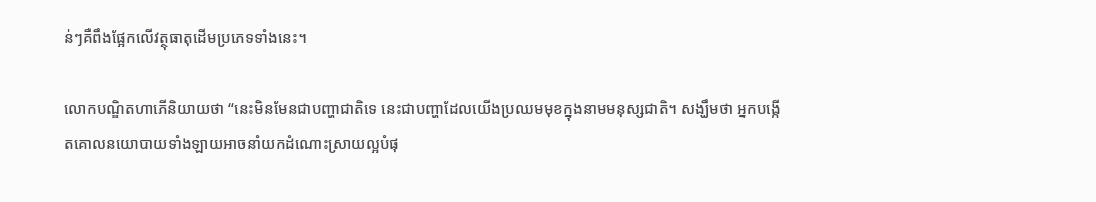ន់ៗគឺពឹងផ្អែកលើវត្ថុធាតុដើមប្រភេទទាំងនេះ។

លោកបណ្ឌិតហាភើនិយាយថា “នេះមិនមែនជាបញ្ហាជាតិទេ នេះជាបញ្ហាដែលយើងប្រឈមមុខក្នុងនាមមនុស្សជាតិ។ សង្ឃឹមថា អ្នកបង្កើតគោលនយោបាយទាំងឡាយអាចនាំយកដំណោះស្រាយល្អបំផុ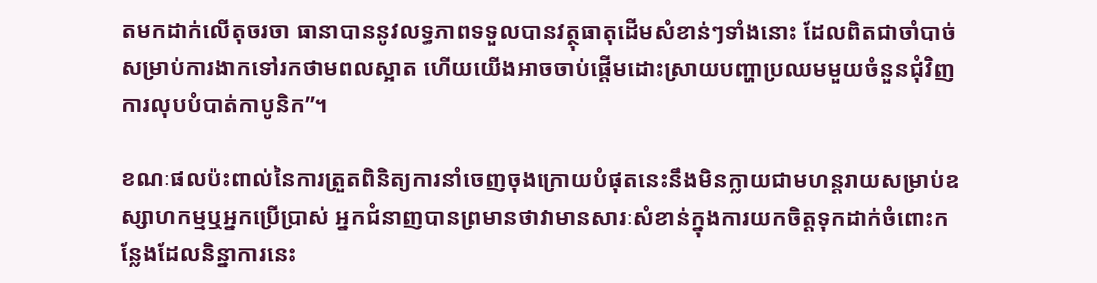តមកដាក់លើតុចរចា ធានាបាននូវលទ្ធភាពទទួលបានវត្ថុធាតុដើមសំខាន់ៗទាំងនោះ ដែលពិតជាចាំបាច់សម្រាប់ការងាកទៅរកថាមពលស្អាត ហើយយើងអាចចាប់ផ្តើមដោះស្រាយបញ្ហាប្រឈមមួយចំនួនជុំវិញការលុបបំបាត់កាបូនិក”។

ខណៈផលប៉ះពាល់នៃការត្រួតពិនិត្យការនាំចេញចុងក្រោយបំផុតនេះនឹងមិនក្លាយជាមហន្តរាយសម្រាប់ឧស្សាហកម្មឬអ្នកប្រើប្រាស់ អ្នកជំនាញបានព្រមានថាវាមានសារៈសំខាន់ក្នុងការយកចិត្តទុកដាក់ចំពោះកន្លែងដែលនិន្នាការនេះ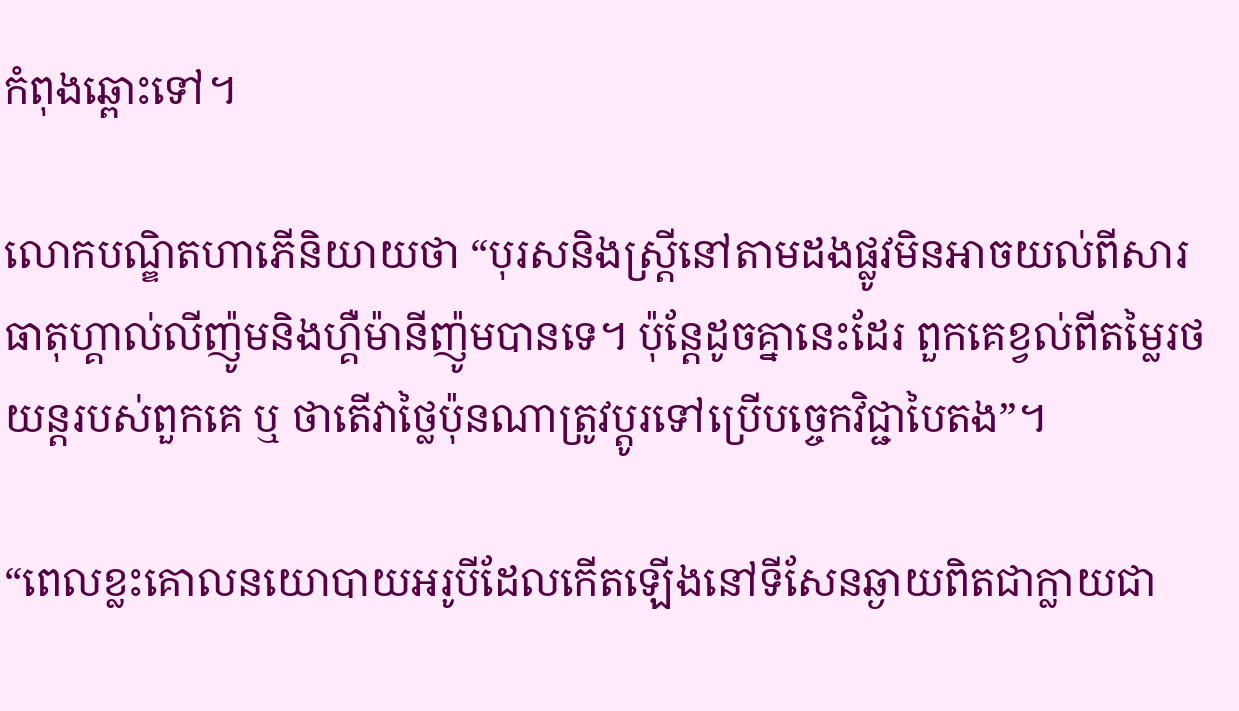កំពុងឆ្ពោះទៅ។

លោកបណ្ឌិតហាភើនិយាយថា “បុរសនិងស្ត្រីនៅតាមដងផ្លូវមិនអាចយល់ពីសារធាតុហ្គាល់លីញ៉ូមនិងហ្គឺម៉ានីញ៉ូមបានទេ។ ប៉ុន្តែដូចគ្នានេះដែរ ពួកគេខ្វល់ពីតម្លៃរថយន្តរបស់ពួកគេ ឬ ថាតើវាថ្លៃប៉ុនណាត្រូវប្តូរទៅប្រើបច្ចេកវិជ្ជាបៃតង”។

“ពេលខ្លះគោលនយោបាយអរូបីដែលកើតឡើងនៅទីសែនឆ្ងាយពិតជាក្លាយជា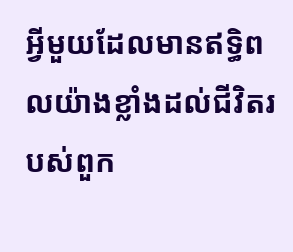អ្វីមួយដែលមានឥទ្ធិពលយ៉ាងខ្លាំងដល់ជីវិតរបស់ពួក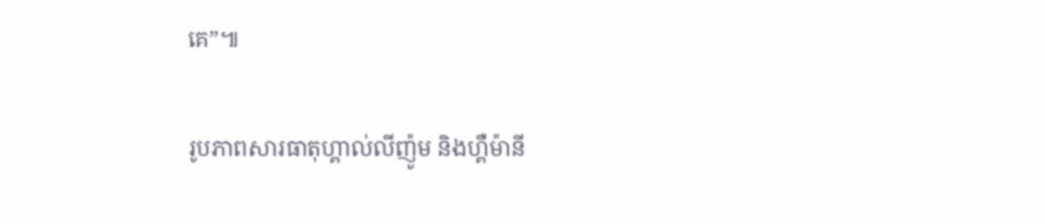គេ”៕

រូបភាពសារធាតុហ្គាល់លីញ៉ូម និងហ្គឺម៉ានី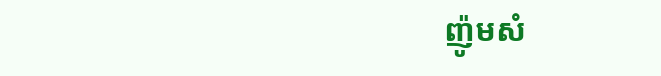ញ៉ូមសំ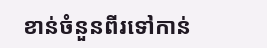ខាន់ចំនួនពីរទៅកាន់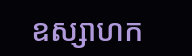ឧស្សាហក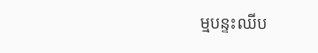ម្មបន្ទះឈីប